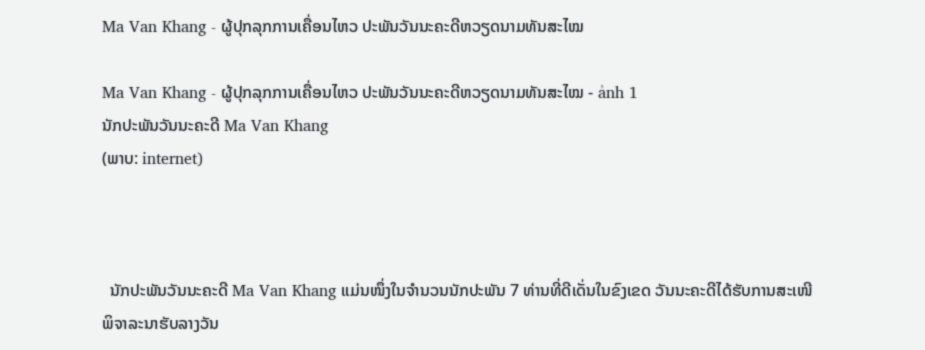Ma Van Khang - ຜູ້ປຸກລຸກການເຄື່ອນໄຫວ ປະພັນວັນນະຄະດີຫວຽດນາມທັນສະໄໝ

Ma Van Khang - ຜູ້ປຸກລຸກການເຄື່ອນໄຫວ ປະພັນວັນນະຄະດີຫວຽດນາມທັນສະໄໝ - ảnh 1
ນັກປະພັນວັນນະຄະດີ Ma Van Khang
(ພາບ: internet)



  ນັກປະພັນວັນນະຄະດີ Ma Van Khang ແມ່ນໜຶ່ງໃນຈຳນວນນັກປະພັນ 7 ທ່ານທີ່ດີເດັ່ນໃນຂົງເຂດ ວັນນະຄະດີໄດ້ຮັບການສະເໜີພິຈາລະນາຮັບລາງວັນ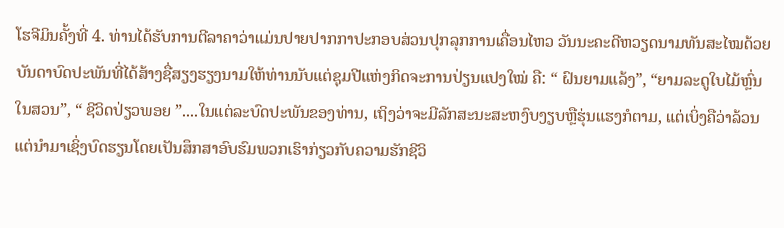ໂຮຈີມິນຄັ້ງທີ່ 4. ທ່ານໄດ້ຮັບການຕີລາຄາວ່າແມ່ນປາຍປາກກາປະກອບສ່ວນປຸກລຸກການເຄື່ອນໄຫວ ວັນນະຄະດີຫວຽດນາມທັນສະໄໝດ້ວຍບັນດາບົດປະພັນທີ່ໄດ້ສ້າງຊື່ສຽງຮຽງນາມໃຫ້ທ່ານນັບແຕ່ຊຸມປີແຫ່ງກິດຈະການປ່ຽນແປງໃໝ່ ຄື: “ ຝົນຍາມແລ້ງ”, “ຍາມລະດູໃບໄມ້ຫຼົ່ນໃນສວນ”, “ ຊີວິດປ່ຽວພອຍ ”....ໃນແຕ່ລະບົດປະພັນຂອງທ່ານ, ເຖິງວ່າຈະມີລັກສະນະສະຫງົບງຽບຫຼືຮຸ່ນແຮງກໍຕາມ, ແຕ່ເບິ່ງຄືວ່າລ້ວນແຕ່ນຳມາເຊິ່ງບົດຮຽນໂດຍເປັນສຶກສາອົບຮົມພວກເຮົາກ່ຽວກັບຄວາມຮັກຊີວິ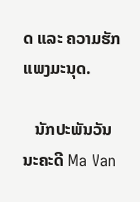ດ ແລະ ຄວາມຮັກແພງມະນຸດ.

   ນັກປະພັນວັນນະຄະດີ Ma Van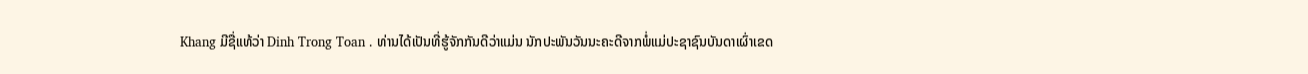Khang ມີຊື່ແທ້ວ່າ Dinh Trong Toan . ທ່ານໄດ້ເປັນທີ່ຮູ້ຈັກກັນດີວ່າແມ່ນ ນັກປະພັນວັນນະຄະດີຈາກພໍ່ແມ່ປະຊາຊົນບັນດາເຜົ່າເຂດ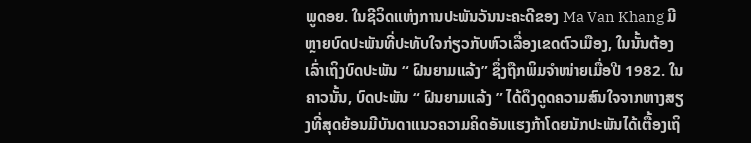ພູດອຍ. ໃນຊີວິດແຫ່ງການປະພັນວັນນະຄະດີຂອງ Ma Van Khang ມີຫຼາຍບົດປະພັນທີ່ປະທັບໃຈກ່ຽວກັບຫົວເລື່ອງເຂດຕົວເມືອງ, ໃນນັ້ນຕ້ອງເລົ່າເຖິງບົດປະພັນ “ ຝົນຍາມແລ້ງ” ຊຶ່ງຖືກພິມຈຳໜ່າຍເມື່ອປີ 1982. ໃນຄາວນັ້ນ, ບົດປະພັນ “ ຝົນຍາມແລ້ງ ” ໄດ້ດຶງດູດຄວາມສົນໃຈຈາກຫາງສຽງທີ່ສຸດຍ້ອນມີບັນດາແນວຄວາມຄິດອັນແຮງກ້າໂດຍນັກປະພັນໄດ້ເຕື້ອງເຖິ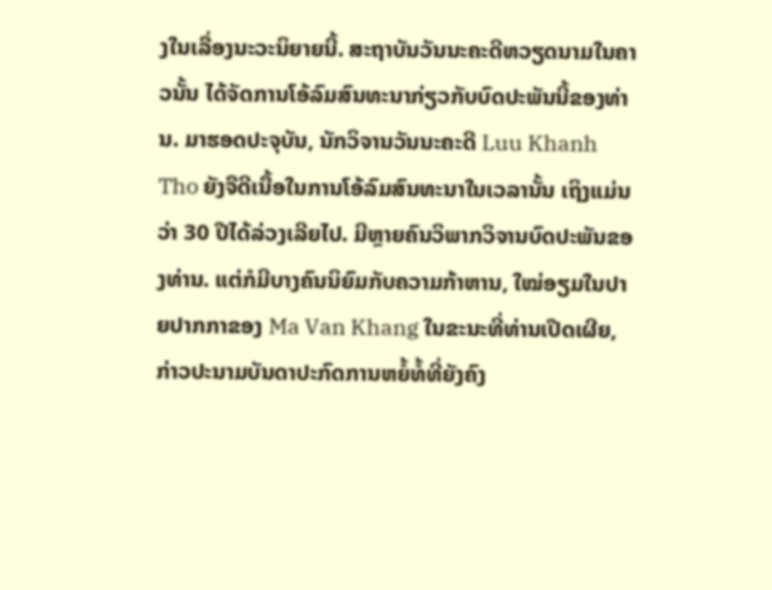ງໃນເລື່ອງນະວະນິຍາຍນີ້. ສະຖາບັນວັນນະຄະດີຫວຽດນາມໃນຄາວນັ້ນ ໄດ້ຈັດການໂອ້ລົມສົນທະນາກ່ຽວກັບບົດປະພັນນີ້ຂອງທ່ານ. ມາຮອດປະຈຸບັນ, ນັກວິຈານວັນນະຄະດີ Luu Khanh Tho ຍັງຈືດີເນື້ອໃນການໂອ້ລົມສົນທະນາໃນເວລານັ້ນ ເຖິງແມ່ນວ່າ 30 ປີໄດ້ລ່ວງເລີຍໄປ. ມີຫຼາຍຄົນວິພາກວິຈານບົດປະພັນຂອງທ່ານ. ແຕ່ກໍມີບາງຄົນນິຍົມກັບຄວາມກ້າຫານ, ໃໝ່ອຽມໃນປາຍປາກກາຂອງ Ma Van Khang ໃນຂະນະທີ່ທ່ານເປີດເຜີຍ, ກ່າວປະນາມບັນດາປະກົດການຫຍໍ້ທໍ້ທີ່ຍັງຄົງ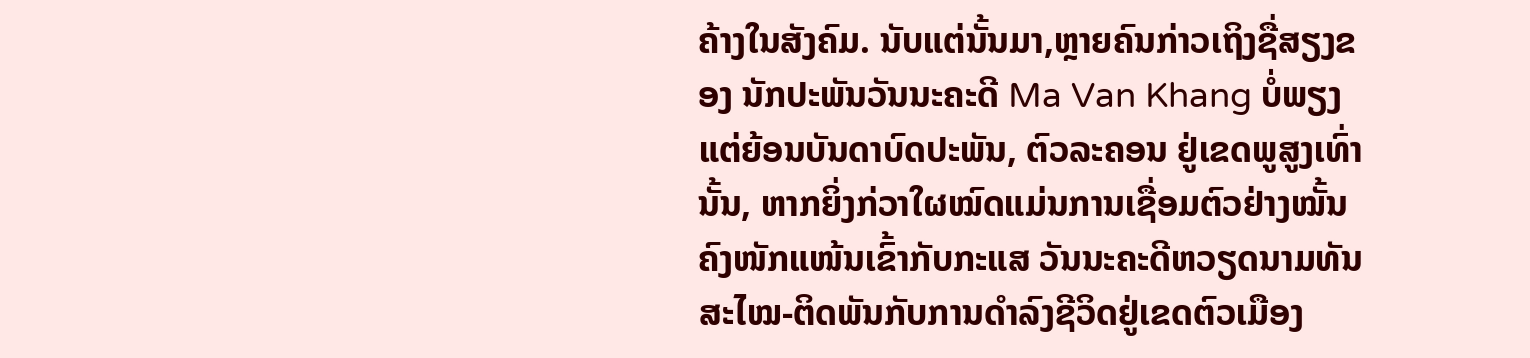ຄ້າງໃນສັງຄົມ. ນັບແຕ່ນັ້ນມາ,ຫຼາຍຄົນກ່າວເຖິງຊື່ສຽງຂອງ ນັກປະພັນວັນນະຄະດີ Ma Van Khang ບໍ່ພຽງແຕ່ຍ້ອນບັນດາບົດປະພັນ, ຕົວລະຄອນ ຢູ່ເຂດພູສູງເທົ່ານັ້ນ, ຫາກຍິ່ງກ່ວາໃຜໝົດແມ່ນການເຊື່ອມຕົວຢ່າງໝັ້ນຄົງໜັກແໜ້ນເຂົ້າກັບກະແສ ວັນນະຄະດີຫວຽດນາມທັນສະໄໝ-ຕິດພັນກັບການດຳລົງຊີວິດຢູ່ເຂດຕົວເມືອງ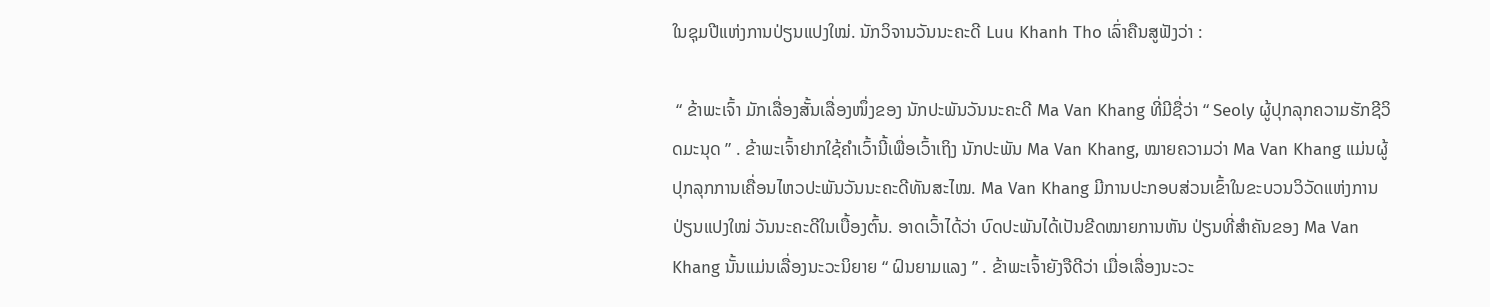ໃນຊຸມປີແຫ່ງການປ່ຽນແປງໃໝ່. ນັກວິຈານວັນນະຄະດີ Luu Khanh Tho ເລົ່າຄືນສູຟັງວ່າ :

 “ ຂ້າພະເຈົ້າ ມັກເລື່ອງສັ້ນເລື່ອງໜຶ່ງຂອງ ນັກປະພັນວັນນະຄະດີ Ma Van Khang ທີ່ມີຊື່ວ່າ “ Seoly ຜູ້ປຸກລຸກຄວາມຮັກຊີວິດມະນຸດ ” . ຂ້າພະເຈົ້າຢາກໃຊ້ຄຳເວົ້ານີ້ເພື່ອເວົ້າເຖິງ ນັກປະພັນ Ma Van Khang, ໝາຍຄວາມວ່າ Ma Van Khang ແມ່ນຜູ້ປຸກລຸກການເຄື່ອນໄຫວປະພັນວັນນະຄະດີທັນສະໄໝ. Ma Van Khang ມີການປະກອບສ່ວນເຂົ້າໃນຂະບວນວິວັດແຫ່ງການປ່ຽນແປງໃໝ່ ວັນນະຄະດີໃນເບື້ອງຕົ້ນ. ອາດເວົ້າໄດ້ວ່າ ບົດປະພັນໄດ້ເປັນຂີດໝາຍການຫັນ ປ່ຽນທີ່ສຳຄັນຂອງ Ma Van Khang ນັ້ນແມ່ນເລື່ອງນະວະນິຍາຍ “ ຝົນຍາມແລງ ” . ຂ້າພະເຈົ້າຍັງຈືດີວ່າ ເມື່ອເລື່ອງນະວະ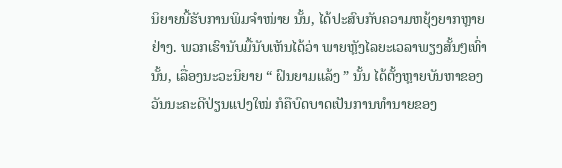ນິຍາຍນີ້ຮັບການພິມຈຳໜ່າຍ ນັ້ນ, ໄດ້ປະສົບກັບຄວາມຫຍຸ້ງຍາກຫຼາຍຢ່າງ. ພວກເຮົານັບມື້ນັບເຫັນໄດ້ວ່າ ພາຍຫຼັງໄລຍະເວລາພຽງສັ້ນໆເທົ່ານັ້ນ, ເລື່ອງນະວະນິຍາຍ “ ຝົນຍາມແລ້ງ ” ນັ້ນ ໄດ້ຕັ້ງຫຼາຍບັນຫາຂອງວັນນະຄະດີປ່ຽນແປງໃໝ່ ກໍຄືບົດບາດເປັນການທຳນາຍຂອງ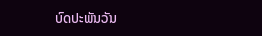ບົດປະພັນວັນ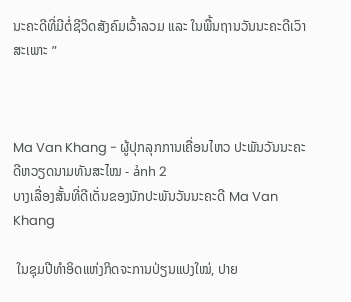ນະຄະດີທີ່ມີຕໍ່ຊີວິດສັງຄົມເວົ້າລວມ ແລະ ໃນພື້ນຖານວັນນະຄະດີເວົາສະເພາະ ”



Ma Van Khang - ຜູ້ປຸກລຸກການເຄື່ອນໄຫວ ປະພັນວັນນະຄະດີຫວຽດນາມທັນສະໄໝ - ảnh 2
ບາງເລື່ອງສັ້ນທີ່ດີເດັ່ນຂອງນັກປະພັນວັນນະຄະດີ Ma Van Khang

 ໃນຊຸມປີທຳອິດແຫ່ງກິດຈະການປ່ຽນແປງໃໝ່, ປາຍ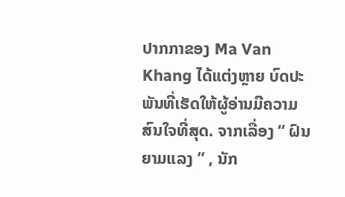ປາກກາຂອງ Ma Van Khang ໄດ້ແຕ່ງຫຼາຍ ບົດປະພັນທີ່ເຮັດໃຫ້ຜູ້ອ່ານມີຄວາມສົນໃຈທີ່ສຸດ. ຈາກເລື່ອງ “ ຝົນຍາມແລງ ” , ນັກ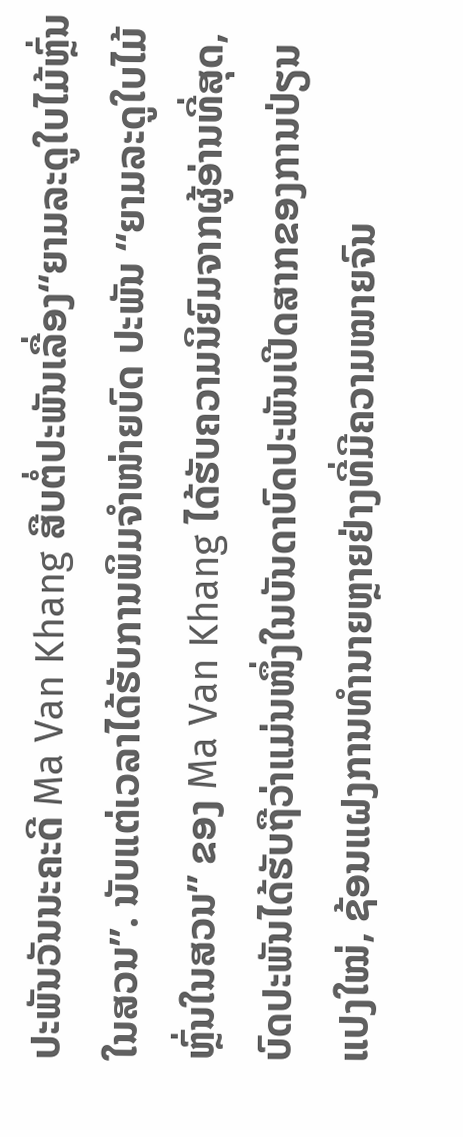ປະພັນວັນນະຄະດີ Ma Van Khang ສືບຕໍ່ປະພັນເລື່ອງ“ຍາມລະດູໃບໄມ້ຫຼົ່ນໃນສວນ”. ນັບແຕ່ເວລາໄດ້ຮັບການພິມຈຳໜ່າຍບົດ ປະພັນ “ຍາມລະດູໃບໄມ້ຫຼົ່ນໃນສວນ” ຂອງ Ma Van Khang ໄດ້ຮັບຄວາມນິຍົມຈາກຜູ້ອ່ານທີ່ສຸດ, ບົດປະພັນໄດ້ຮັບຖືວ່າແມ່ນໜຶ່ງໃນບັນດາບົດປະພັນເປີດສາກຂອງການປ່ຽນແປງໃໝ່, ຊ້ອນແຝງການທຳນາຍຫຼາຍຢ່າງທີ່ມີຄວາມໝາຍຈົນ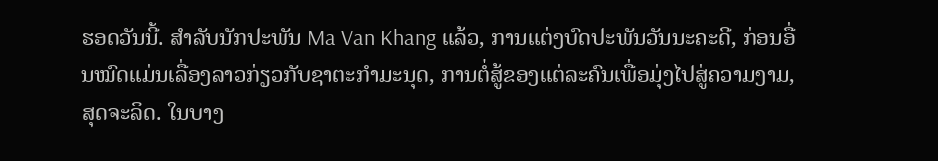ຮອດວັນນີ້. ສຳລັບນັກປະພັນ Ma Van Khang ແລ້ວ, ການແຕ່ງບົດປະພັນວັນນະຄະດີ, ກ່ອນອື່ນໝົດແມ່ນເລື່ອງລາວກ່ຽວກັບຊາຕະກຳມະນຸດ, ການຕໍ່ສູ້ຂອງແຕ່ລະຄົນເພື່ອມຸ່ງໄປສູ່ຄວາມງາມ, ສຸດຈະລິດ. ໃນບາງ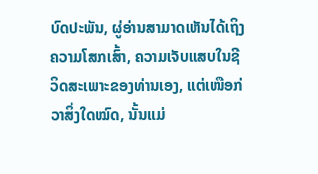ບົດປະພັນ, ຜູ່ອ່ານສາມາດເຫັນໄດ້ເຖິງຄວາມໂສກເສົ້າ, ຄວາມເຈັບແສບໃນຊີວິດສະເພາະຂອງທ່ານເອງ, ແຕ່ເໜືອກ່ວາສິ່ງໃດໝົດ, ນັ້ນແມ່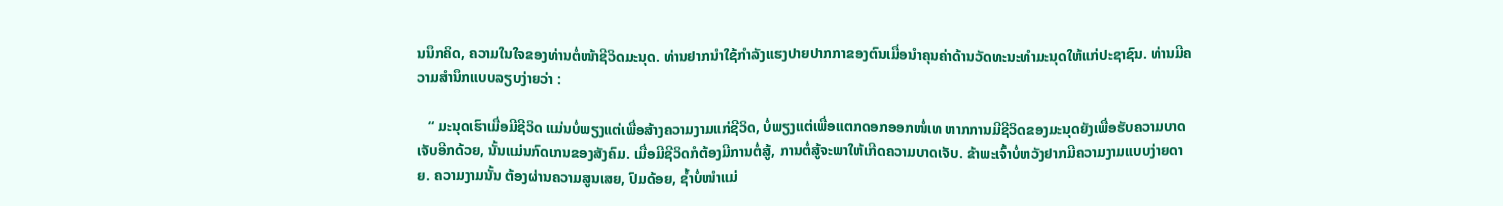ນນຶກຄິດ, ຄວາມໃນໃຈຂອງທ່ານຕໍ່ໜ້າຊີວິດມະນຸດ. ທ່ານຢາກນຳໃຊ້ກຳລັງແຮງປາຍປາກກາຂອງຕົນເມື່ອນຳຄຸນຄ່າດ້ານວັດທະນະທຳມະນຸດໃຫ້ແກ່ປະຊາຊົນ. ທ່ານມີຄວາມສຳນຶກແບບລຽບງ່າຍວ່າ :

   “ ມະນຸດເຮົາເມື່ອມີຊີວິດ ແມ່ນບໍ່ພຽງແຕ່ເພື່ອສ້າງຄວາມງາມແກ່ຊີວິດ, ບໍ່ພຽງແຕ່ເພື່ອແຕກດອກອອກໜໍ່ເທ ຫາກການມີຊີວິດຂອງມະນຸດຍັງເພື່ອຮັບຄວາມບາດເຈັບອີກດ້ວຍ, ນັ້ນແມ່ນກົດເກນຂອງສັງຄົມ. ເມື່ອມີຊີວິດກໍຕ້ອງມີການຕໍ່ສູ້, ການຕໍ່ສູ້ຈະພາໃຫ້ເກີດຄວາມບາດເຈັບ. ຂ້າພະເຈົ້າບໍ່ຫວັງຢາກມີຄວາມງາມແບບງ່າຍດາຍ. ຄວາມງາມນັ້ນ ຕ້ອງຜ່ານຄວາມສູນເສຍ, ປົມດ້ອຍ, ຊ້ຳບໍ່ໜຳແມ່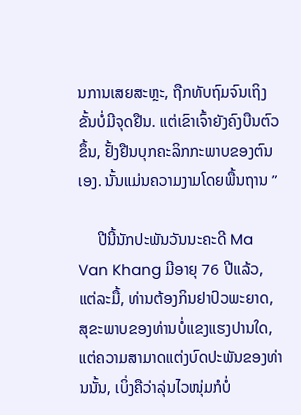ນການເສຍສະຫຼະ, ຖືກທັບຖົມຈົນເຖິງຂັ້ນບໍ່ມີຈຸດຢືນ. ແຕ່ເຂົາເຈົ້າຍັງຄົງບືນຕົວຂຶ້ນ, ຢັ້ງຢືນບຸກຄະລິກກະພາບຂອງຕົນເອງ. ນັ້ນແມ່ນຄວາມງາມໂດຍພື້ນຖານ ”

     ປີນີ້ນັກປະພັນວັນນະຄະດີ Ma Van Khang ມີອາຍຸ 76 ປີແລ້ວ, ແຕ່ລະມື້, ທ່ານຕ້ອງກິນຢາປົວພະຍາດ, ສຸຂະພາບຂອງທ່ານບໍ່ແຂງແຮງປານໃດ, ແຕ່ຄວາມສາມາດແຕ່ງບົດປະພັນຂອງທ່ານນັ້ນ, ເບິ່ງຄືວ່າລຸ່ນໄວໜຸ່ມກໍບໍ່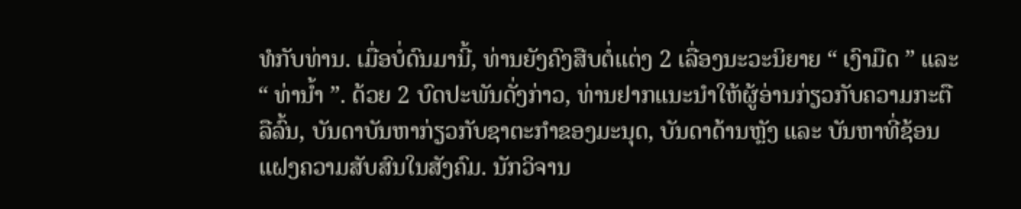ທໍກັບທ່ານ. ເມື່ອບໍ່ດົນມານີ້, ທ່ານຍັງຄົງສືບຕໍ່ແຕ່ງ 2 ເລື່ອງນະວະນິຍາຍ “ ເງົາມືດ ” ແລະ “ ທ່ານ້ຳ ”. ດ້ວຍ 2 ບົດປະພັນດັ່ງກ່າວ, ທ່ານຢາກແນະນຳໃຫ້ຜູ້ອ່ານກ່ຽວກັບຄວາມກະຕືລືລົ້ນ, ບັນດາບັນຫາກ່ຽວກັບຊາຕະກຳຂອງມະນຸດ, ບັນດາດ້ານຫຼັງ ແລະ ບັນຫາທີ່ຊ້ອນແຝງຄວາມສັບສົນໃນສັງຄົມ. ນັກວິຈານ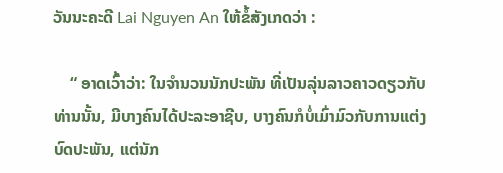ວັນນະຄະດີ Lai Nguyen An ໃຫ້ຂໍ້ສັງເກດວ່າ :

    “ ອາດເວົ້າວ່າ: ໃນຈຳນວນນັກປະພັນ ທີ່ເປັນລຸ່ນລາວຄາວດຽວກັບທ່ານນັ້ນ, ມີບາງຄົນໄດ້ປະລະອາຊີບ, ບາງຄົນກໍບໍ່ເມົ່າມົວກັບການແຕ່ງບົດປະພັນ, ແຕ່ນັກ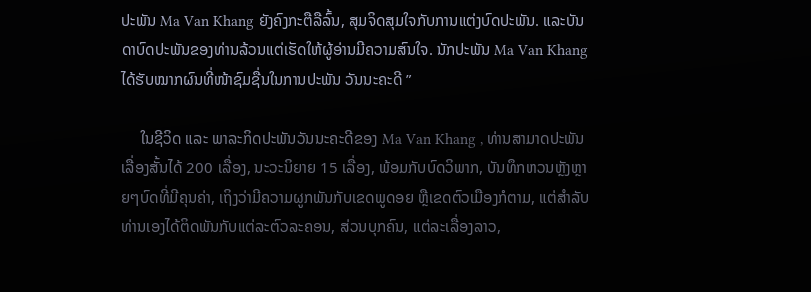ປະພັນ Ma Van Khang ຍັງຄົງກະຕືລືລົ້ນ, ສຸມຈິດສຸມໃຈກັບການແຕ່ງບົດປະພັນ. ແລະບັນດາບົດປະພັນຂອງທ່ານລ້ວນແຕ່ເຮັດໃຫ້ຜູ້ອ່ານມີຄວາມສົນໃຈ. ນັກປະພັນ Ma Van Khang ໄດ້ຮັບໝາກຜົນທີ່ໜ້າຊົມຊື່ນໃນການປະພັນ ວັນນະຄະດີ ”

     ໃນຊີວິດ ແລະ ພາລະກິດປະພັນວັນນະຄະດີຂອງ Ma Van Khang , ທ່ານສາມາດປະພັນເລື່ອງສັ້ນໄດ້ 200 ເລື່ອງ, ນະວະນິຍາຍ 15 ເລື່ອງ, ພ້ອມກັບບົດວິພາກ, ບັນທຶກຫວນຫຼັງຫຼາຍໆບົດທີ່ມີຄຸນຄ່າ, ເຖິງວ່າມີຄວາມຜູກພັນກັບເຂດພູດອຍ ຫຼືເຂດຕົວເມືອງກໍຕາມ, ແຕ່ສຳລັບທ່ານເອງໄດ້ຕິດພັນກັບແຕ່ລະຕົວລະຄອນ, ສ່ວນບຸກຄົນ, ແຕ່ລະເລື່ອງລາວ,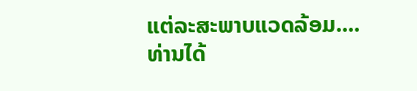ແຕ່ລະສະພາບແວດລ້ອມ.... ທ່ານໄດ້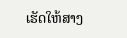ເຮັດໃຫ້ສາງ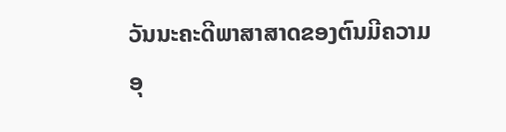ວັນນະຄະດີພາສາສາດຂອງຕົນມີຄວາມອຸ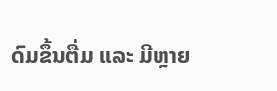ດົມຂຶ້ນຕື່ມ ແລະ ມີຫຼາຍ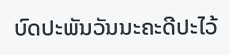ບົດປະພັນວັນນະຄະດີປະໄວ້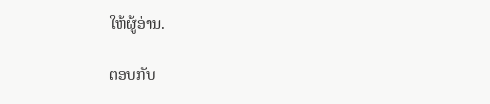ໃຫ້ຜູ້ອ່ານ.

ຕອບກັບ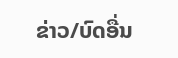ຂ່າວ/ບົດອື່ນ